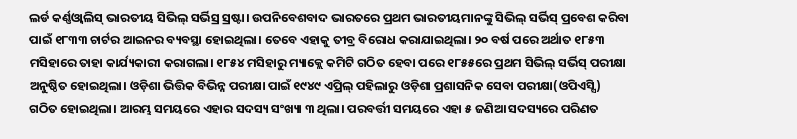ଲର୍ଡ କର୍ଣ୍ଣଓ୍ୱାଲିସ୍ ଭାରତୀୟ ସିଭିଲ୍ ସର୍ଭିସ୍ର ସ୍ରଷ୍ଟା। ଉପନିବେଶବାଦ ଭାରତରେ ପ୍ରଥମ ଭାରତୀୟମାନଙ୍କୁ ସିଭିଲ୍ ସର୍ଭିସ୍ ପ୍ରବେଶ କରିବା ପାଇଁ ୧୮୩୩ ଚାର୍ଟର ଆଇନର ବ୍ୟବସ୍ଥା ହୋଇଥିଲା। ତେବେ ଏହାକୁ ତୀବ୍ର ବିରୋଧ କରାଯାଇଥିଲା। ୨୦ ବର୍ଷ ପରେ ଅର୍ଥାତ ୧୮୫୩ ମସିହାରେ ତାହା କାର୍ଯ୍ୟକାରୀ କରାଗଲା। ୧୮୫୪ ମସିହାରୁ ମ୍ୟାକ୍ଲେ କମିଟି ଗଠିତ ହେବା ପରେ ୧୮୫୫ରେ ପ୍ରଥମ ସିଭିଲ୍ ସର୍ଭିସ୍ ପରୀକ୍ଷା ଅନୁଷ୍ଠିତ ହୋଇଥିଲା। ଓଡ଼ିଶା ଭିତ୍ତିକ ବିଭିନ୍ନ ପରୀକ୍ଷା ପାଇଁ ୧୯୪୯ ଏପ୍ରିଲ୍ ପହିଲାରୁ ଓଡ଼ିଶା ପ୍ରଶାସନିକ ସେବା ପରୀକ୍ଷା(ଓପିଏସ୍ସି) ଗଠିତ ହୋଇଥିଲା। ଆରମ୍ଭ ସମୟରେ ଏହାର ସଦସ୍ୟ ସଂଖ୍ୟା ୩ ଥିଲା। ପରବର୍ତ୍ତୀ ସମୟରେ ଏହା ୫ ଜଣିଆ ସଦସ୍ୟରେ ପରିଣତ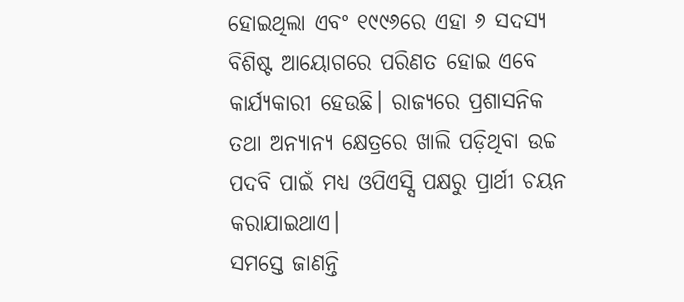ହୋଇଥିଲା ଏବଂ ୧୯୯୬ରେ ଏହା ୬ ସଦସ୍ୟ ବିଶିଷ୍ଟ ଆୟୋଗରେ ପରିଣତ ହୋଇ ଏବେ କାର୍ଯ୍ୟକାରୀ ହେଉଛି। ରାଜ୍ୟରେ ପ୍ରଶାସନିକ ତଥା ଅନ୍ୟାନ୍ୟ କ୍ଷେତ୍ରରେ ଖାଲି ପଡ଼ିଥିବା ଉଚ୍ଚ ପଦବି ପାଇଁ ମଧ୍ୟ ଓପିଏସ୍ସି ପକ୍ଷରୁ ପ୍ରାର୍ଥୀ ଚୟନ କରାଯାଇଥାଏ।
ସମସ୍ତେ ଜାଣନ୍ତି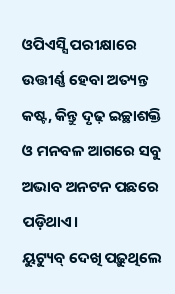ଓପିଏସ୍ସି ପରୀକ୍ଷାରେ ଉତ୍ତୀର୍ଣ୍ଣ ହେବା ଅତ୍ୟନ୍ତ କଷ୍ଟ, କିନ୍ତୁ ଦୃଢ଼ ଇଚ୍ଛାଶକ୍ତି ଓ ମନବଳ ଆଗରେ ସବୁ ଅଭାବ ଅନଟନ ପଛରେ ପଡ଼ିଥାଏ।
ୟୁଟ୍ୟୁବ୍ ଦେଖି ପଢ଼ୁଥିଲେ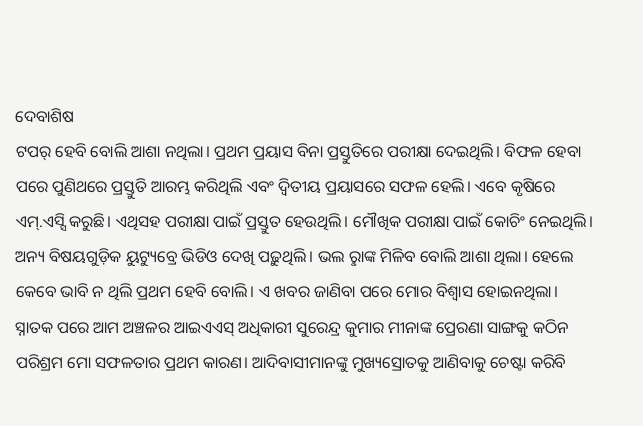ଦେବାଶିଷ
ଟପର୍ ହେବି ବୋଲି ଆଶା ନଥିଲା। ପ୍ରଥମ ପ୍ରୟାସ ବିନା ପ୍ରସ୍ତୁତିରେ ପରୀକ୍ଷା ଦେଇଥିଲି। ବିଫଳ ହେବା ପରେ ପୁଣିଥରେ ପ୍ରସ୍ତୁତି ଆରମ୍ଭ କରିଥିଲି ଏବଂ ଦ୍ବିତୀୟ ପ୍ରୟାସରେ ସଫଳ ହେଲି। ଏବେ କୃଷିରେ ଏମ୍.ଏସ୍ସି କରୁଛି। ଏଥିସହ ପରୀକ୍ଷା ପାଇଁ ପ୍ରସ୍ତୁତ ହେଉଥିଲି। ମୌଖିକ ପରୀକ୍ଷା ପାଇଁ କୋଚିଂ ନେଇଥିଲି। ଅନ୍ୟ ବିଷୟଗୁଡ଼ିକ ୟୁଟ୍ୟୁବ୍ରେ ଭିଡିଓ ଦେଖି ପଢ଼ୁଥିଲି। ଭଲ ରୢାଙ୍କ ମିଳିବ ବୋଲି ଆଶା ଥିଲା। ହେଲେ କେବେ ଭାବି ନ ଥିଲି ପ୍ରଥମ ହେବି ବୋଲି। ଏ ଖବର ଜାଣିବା ପରେ ମୋର ବିଶ୍ବାସ ହୋଇନଥିଲା। ସ୍ନାତକ ପରେ ଆମ ଅଞ୍ଚଳର ଆଇଏଏସ୍ ଅଧିକାରୀ ସୁରେନ୍ଦ୍ର କୁମାର ମୀନାଙ୍କ ପ୍ରେରଣା ସାଙ୍ଗକୁ କଠିନ ପରିଶ୍ରମ ମୋ ସଫଳତାର ପ୍ରଥମ କାରଣ। ଆଦିବାସୀମାନଙ୍କୁ ମୁଖ୍ୟସ୍ରୋତକୁ ଆଣିବାକୁ ଚେଷ୍ଟା କରିବି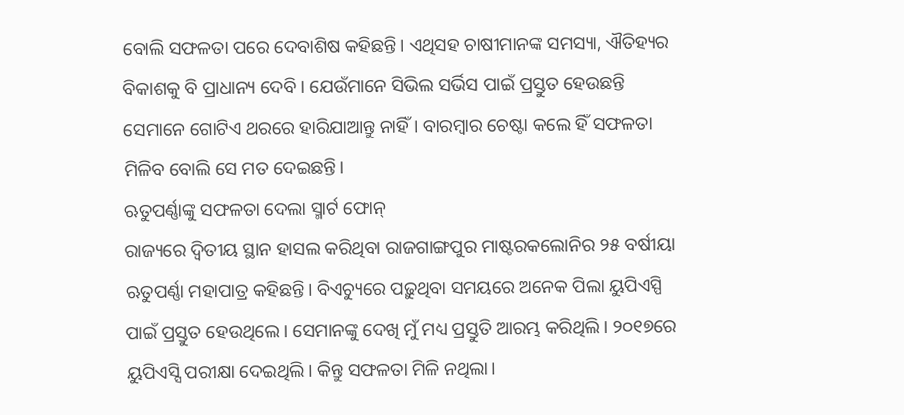ବୋଲି ସଫଳତା ପରେ ଦେବାଶିଷ କହିଛନ୍ତି। ଏଥିସହ ଚାଷୀମାନଙ୍କ ସମସ୍ୟା, ଐତିହ୍ୟର ବିକାଶକୁ ବି ପ୍ରାଧାନ୍ୟ ଦେବି। ଯେଉଁମାନେ ସିଭିଲ ସର୍ଭିସ ପାଇଁ ପ୍ରସ୍ତୁତ ହେଉଛନ୍ତି ସେମାନେ ଗୋଟିଏ ଥରରେ ହାରିଯାଆନ୍ତୁ ନାହିଁ। ବାରମ୍ବାର ଚେଷ୍ଟା କଲେ ହିଁ ସଫଳତା ମିଳିବ ବୋଲି ସେ ମତ ଦେଇଛନ୍ତି।
ଋତୁପର୍ଣ୍ଣାଙ୍କୁ ସଫଳତା ଦେଲା ସ୍ମାର୍ଟ ଫୋନ୍
ରାଜ୍ୟରେ ଦ୍ବିତୀୟ ସ୍ଥାନ ହାସଲ କରିଥିବା ରାଜଗାଙ୍ଗପୁର ମାଷ୍ଟରକଲୋନିର ୨୫ ବର୍ଷୀୟା ଋତୁପର୍ଣ୍ଣା ମହାପାତ୍ର କହିଛନ୍ତି। ବିଏଚ୍ୟୁରେ ପଢ଼ୁଥିବା ସମୟରେ ଅନେକ ପିଲା ୟୁପିଏସ୍ପି ପାଇଁ ପ୍ରସ୍ତୁତ ହେଉଥିଲେ। ସେମାନଙ୍କୁ ଦେଖି ମୁଁ ମଧ୍ୟ ପ୍ରସ୍ତୁତି ଆରମ୍ଭ କରିଥିଲି। ୨୦୧୭ରେ ୟୁପିଏସ୍ସି ପରୀକ୍ଷା ଦେଇଥିଲି। କିନ୍ତୁ ସଫଳତା ମିଳି ନଥିଲା।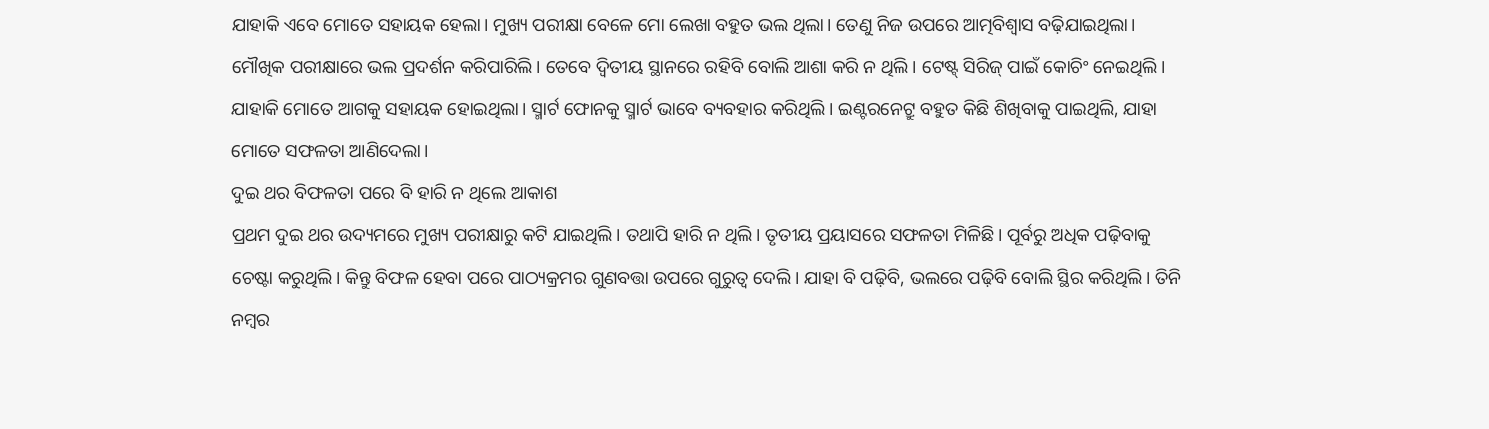ଯାହାକି ଏବେ ମୋତେ ସହାୟକ ହେଲା। ମୁଖ୍ୟ ପରୀକ୍ଷା ବେଳେ ମୋ ଲେଖା ବହୁତ ଭଲ ଥିଲା। ତେଣୁ ନିଜ ଉପରେ ଆତ୍ମବିଶ୍ବାସ ବଢ଼ିଯାଇଥିଲା। ମୌଖିକ ପରୀକ୍ଷାରେ ଭଲ ପ୍ରଦର୍ଶନ କରିପାରିଲି। ତେବେ ଦ୍ବିତୀୟ ସ୍ଥାନରେ ରହିବି ବୋଲି ଆଶା କରି ନ ଥିଲି। ଟେଷ୍ଟ୍ ସିରିଜ୍ ପାଇଁ କୋଚିଂ ନେଇଥିଲି। ଯାହାକି ମୋତେ ଆଗକୁ ସହାୟକ ହୋଇଥିଲା। ସ୍ମାର୍ଟ ଫୋନକୁ ସ୍ମାର୍ଟ ଭାବେ ବ୍ୟବହାର କରିଥିଲି। ଇଣ୍ଟରନେଟ୍ରୁ ବହୁତ କିଛି ଶିଖିବାକୁ ପାଇଥିଲି, ଯାହା ମୋତେ ସଫଳତା ଆଣିଦେଲା।
ଦୁଇ ଥର ବିଫଳତା ପରେ ବି ହାରି ନ ଥିଲେ ଆକାଶ
ପ୍ରଥମ ଦୁଇ ଥର ଉଦ୍ୟମରେ ମୁଖ୍ୟ ପରୀକ୍ଷାରୁ କଟି ଯାଇଥିଲି। ତଥାପି ହାରି ନ ଥିଲି। ତୃତୀୟ ପ୍ରୟାସରେ ସଫଳତା ମିଳିଛି। ପୂର୍ବରୁ ଅଧିକ ପଢ଼ିବାକୁ ଚେଷ୍ଟା କରୁଥିଲି। କିନ୍ତୁ ବିଫଳ ହେବା ପରେ ପାଠ୍ୟକ୍ରମର ଗୁଣବତ୍ତା ଉପରେ ଗୁରୁତ୍ବ ଦେଲି। ଯାହା ବି ପଢ଼ିବି, ଭଲରେ ପଢ଼ିବି ବୋଲି ସ୍ଥିର କରିଥିଲି। ତିନି ନମ୍ବର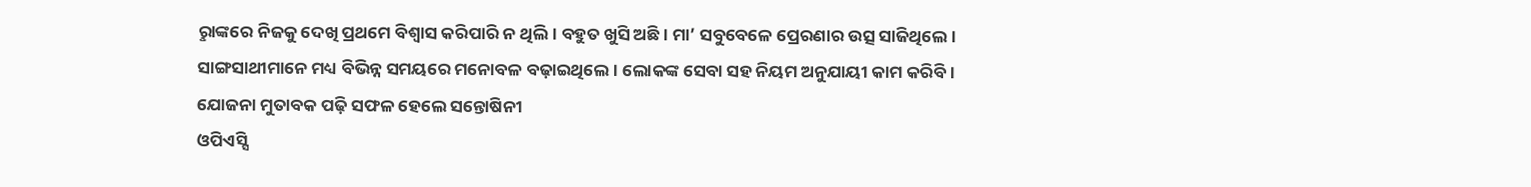ରୢାଙ୍କରେ ନିଜକୁ ଦେଖି ପ୍ରଥମେ ବିଶ୍ବାସ କରିପାରି ନ ଥିଲି। ବହୁତ ଖୁସି ଅଛି। ମା’ ସବୁବେଳେ ପ୍ରେରଣାର ଉତ୍ସ ସାଜିଥିଲେ। ସାଙ୍ଗସାଥୀମାନେ ମଧ୍ୟ ବିଭିନ୍ନ ସମୟରେ ମନୋବଳ ବଢ଼ାଇଥିଲେ। ଲୋକଙ୍କ ସେବା ସହ ନିୟମ ଅନୁଯାୟୀ କାମ କରିବି।
ଯୋଜନା ମୁତାବକ ପଢ଼ି ସଫଳ ହେଲେ ସନ୍ତୋଷିନୀ
ଓପିଏସ୍ସି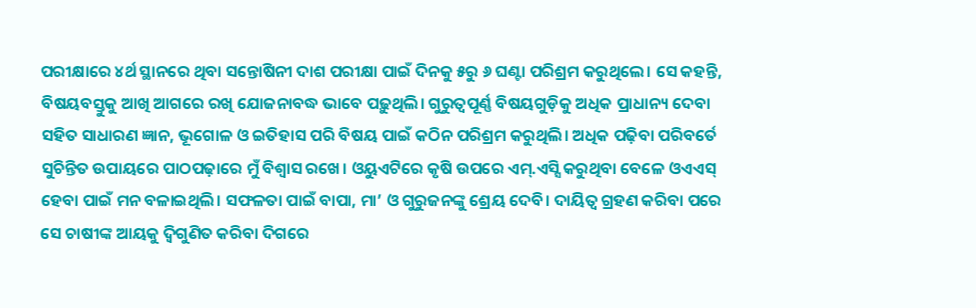ପରୀକ୍ଷାରେ ୪ର୍ଥ ସ୍ଥାନରେ ଥିବା ସନ୍ତୋଷିନୀ ଦାଶ ପରୀକ୍ଷା ପାଇଁ ଦିନକୁ ୫ରୁ ୬ ଘଣ୍ଟା ପରିଶ୍ରମ କରୁଥିଲେ। ସେ କହନ୍ତି, ବିଷୟବସ୍ତୁକୁ ଆଖି ଆଗରେ ରଖି ଯୋଜନାବଦ୍ଧ ଭାବେ ପଢ଼ୁଥିଲି। ଗୁରୁତ୍ବପୂର୍ଣ୍ଣ ବିଷୟଗୁଡ଼ିକୁ ଅଧିକ ପ୍ରାଧାନ୍ୟ ଦେବା ସହିତ ସାଧାରଣ ଜ୍ଞାନ, ଭୂଗୋଳ ଓ ଇତିହାସ ପରି ବିଷୟ ପାଇଁ କଠିନ ପରିଶ୍ରମ କରୁଥିଲି। ଅଧିକ ପଢ଼ିବା ପରିବର୍ତେ ସୁଚିନ୍ତିତ ଉପାୟରେ ପାଠପଢ଼ାରେ ମୁଁ ବିଶ୍ବାସ ରଖେ। ଓୟୁଏଟିରେ କୃଷି ଉପରେ ଏମ୍.ଏସ୍ସି କରୁଥିବା ବେଳେ ଓଏଏସ୍ ହେବା ପାଇଁ ମନ ବଳାଇଥିଲି। ସଫଳତା ପାଇଁ ବାପା, ମା’ ଓ ଗୁରୁଜନଙ୍କୁ ଶ୍ରେୟ ଦେବି। ଦାୟିତ୍ବ ଗ୍ରହଣ କରିବା ପରେ ସେ ଚାଷୀଙ୍କ ଆୟକୁ ଦ୍ବିଗୁଣିତ କରିବା ଦିଗରେ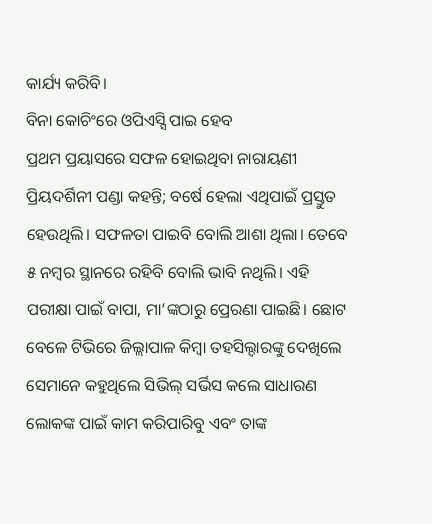କାର୍ଯ୍ୟ କରିବି।
ବିନା କୋଚିଂରେ ଓପିଏସ୍ସି ପାଇ ହେବ
ପ୍ରଥମ ପ୍ରୟାସରେ ସଫଳ ହୋଇଥିବା ନାରାୟଣୀ ପ୍ରିୟଦର୍ଶିନୀ ପଣ୍ଡା କହନ୍ତି; ବର୍ଷେ ହେଲା ଏଥିପାଇଁ ପ୍ରସ୍ତୁତ ହେଉଥିଲି। ସଫଳତା ପାଇବି ବୋଲି ଆଶା ଥିଲା। ତେବେ ୫ ନମ୍ବର ସ୍ଥାନରେ ରହିବି ବୋଲି ଭାବି ନଥିଲି। ଏହି ପରୀକ୍ଷା ପାଇଁ ବାପା, ମା’ଙ୍କଠାରୁ ପ୍ରେରଣା ପାଇଛି। ଛୋଟ ବେଳେ ଟିଭିରେ ଜିଲ୍ଲାପାଳ କିମ୍ବା ତହସିଲ୍ଦାରଙ୍କୁ ଦେଖିଲେ ସେମାନେ କହୁଥିଲେ ସିଭିଲ୍ ସର୍ଭିସ କଲେ ସାଧାରଣ ଲୋକଙ୍କ ପାଇଁ କାମ କରିପାରିବୁ ଏବଂ ତାଙ୍କ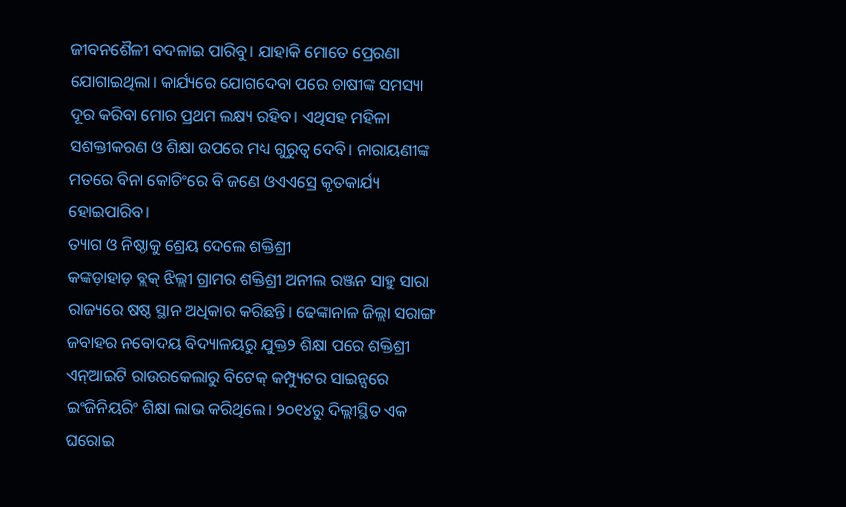ଜୀବନଶୈଳୀ ବଦଳାଇ ପାରିବୁ। ଯାହାକି ମୋତେ ପ୍ରେରଣା ଯୋଗାଇଥିଲା। କାର୍ଯ୍ୟରେ ଯୋଗଦେବା ପରେ ଚାଷୀଙ୍କ ସମସ୍ୟା ଦୂର କରିବା ମୋର ପ୍ରଥମ ଲକ୍ଷ୍ୟ ରହିବ। ଏଥିସହ ମହିଳା ସଶକ୍ତୀକରଣ ଓ ଶିକ୍ଷା ଉପରେ ମଧ୍ୟ ଗୁରୁତ୍ବ ଦେବି। ନାରାୟଣୀଙ୍କ ମତରେ ବିନା କୋଚିଂରେ ବି ଜଣେ ଓଏଏସ୍ରେ କୃତକାର୍ଯ୍ୟ ହୋଇପାରିବ।
ତ୍ୟାଗ ଓ ନିଷ୍ଠାକୁ ଶ୍ରେୟ ଦେଲେ ଶକ୍ତିଶ୍ରୀ
କଙ୍କଡ଼ାହାଡ଼ ବ୍ଲକ୍ ଝିଲ୍ଲୀ ଗ୍ରାମର ଶକ୍ତିଶ୍ରୀ ଅନୀଲ ରଞ୍ଜନ ସାହୁ ସାରା ରାଜ୍ୟରେ ଷଷ୍ଠ ସ୍ଥାନ ଅଧିକାର କରିଛନ୍ତି। ଢେଙ୍କାନାଳ ଜିଲ୍ଲା ସରାଙ୍ଗ ଜବାହର ନବୋଦୟ ବିଦ୍ୟାଳୟରୁ ଯୁକ୍ତ୨ ଶିକ୍ଷା ପରେ ଶକ୍ତିଶ୍ରୀ ଏନ୍ଆଇଟି ରାଉରକେଲାରୁ ବିଟେକ୍ କମ୍ପ୍ୟୁଟର ସାଇନ୍ସରେ ଇଂଜିନିୟରିଂ ଶିକ୍ଷା ଲାଭ କରିଥିଲେ। ୨୦୧୪ରୁ ଦିଲ୍ଲୀସ୍ଥିତ ଏକ ଘରୋଇ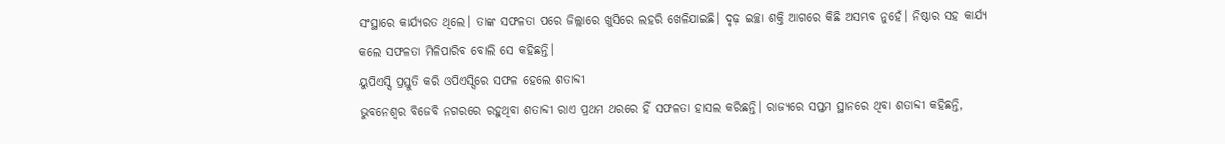ସଂସ୍ଥାରେ କାର୍ଯ୍ୟରତ ଥିଲେ। ତାଙ୍କ ସଫଳତା ପରେ ଜିଲ୍ଲାରେ ଖୁସିରେ ଲହରି ଖେଳିଯାଇଛି। ଦୃଢ଼ ଇଚ୍ଛା ଶକ୍ତି ଆଗରେ କିଛି ଅସମ୍ଭବ ନୁହେଁ। ନିଷ୍ଠାର ସହ କାର୍ଯ୍ୟ କଲେ ସଫଳତା ମିଳିପାରିବ ବୋଲି ସେ କହିଛନ୍ତି।
ୟୁପିଏସ୍ସି ପ୍ରସ୍ତୁତି କରି ଓପିଏସ୍ସିରେ ସଫଳ ହେଲେ ଶତାବ୍ଦୀ
ଭୁବନେଶ୍ବର ବିଜେବି ନଗରରେ ରହୁଥିବା ଶତାବ୍ଦୀ ରାଏ ପ୍ରଥମ ଥରରେ ହିଁ ସଫଳତା ହାସଲ କରିଛନ୍ତି। ରାଜ୍ୟରେ ସପ୍ତମ ସ୍ଥାନରେ ଥିବା ଶତାବ୍ଦୀ କହିଛନ୍ତି,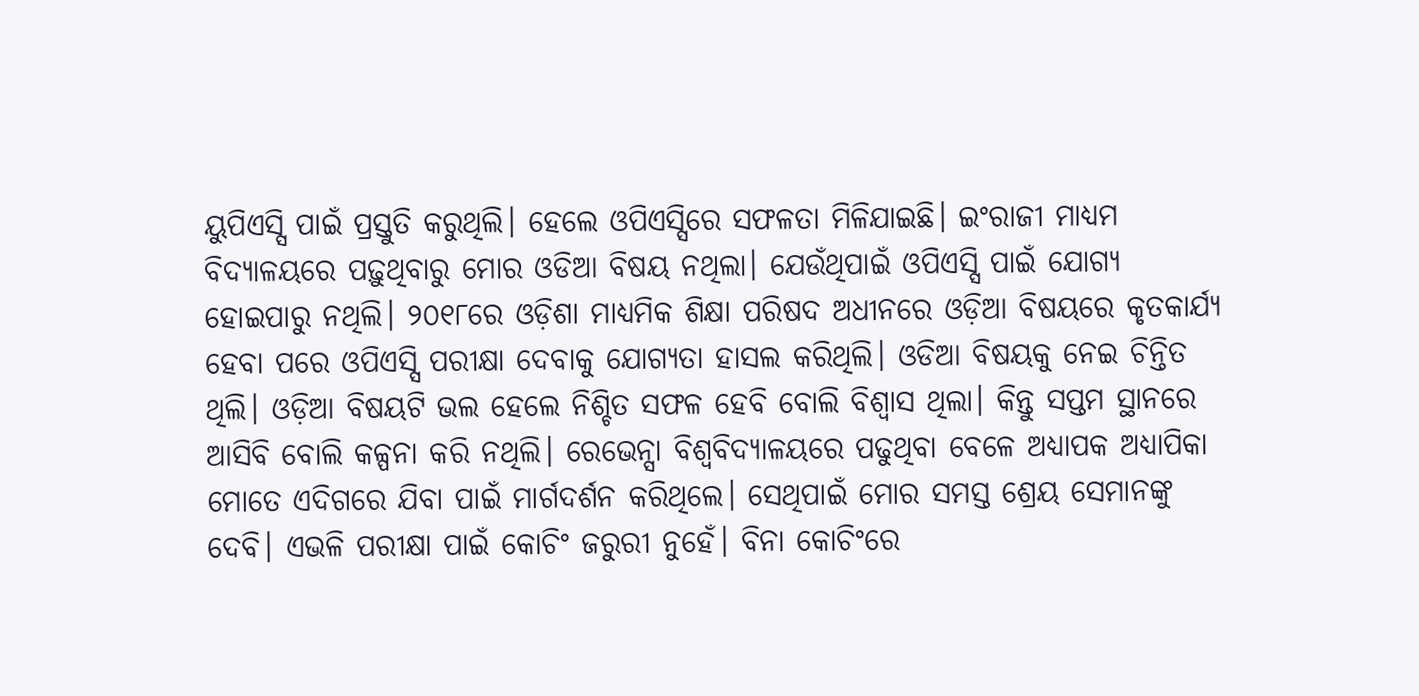ୟୁପିଏସ୍ସି ପାଇଁ ପ୍ରସ୍ତୁତି କରୁଥିଲି। ହେଲେ ଓପିଏସ୍ସିରେ ସଫଳତା ମିଳିଯାଇଛି। ଇଂରାଜୀ ମାଧ୍ୟମ ବିଦ୍ୟାଳୟରେ ପଢ଼ୁଥିବାରୁ ମୋର ଓଡିଆ ବିଷୟ ନଥିଲା। ଯେଉଁଥିପାଇଁ ଓପିଏସ୍ସି ପାଇଁ ଯୋଗ୍ୟ ହୋଇପାରୁ ନଥିଲି। ୨୦୧୮ରେ ଓଡ଼ିଶା ମାଧ୍ୟମିକ ଶିକ୍ଷା ପରିଷଦ ଅଧୀନରେ ଓଡ଼ିଆ ବିଷୟରେ କୃତକାର୍ଯ୍ୟ ହେବା ପରେ ଓପିଏସ୍ସି ପରୀକ୍ଷା ଦେବାକୁ ଯୋଗ୍ୟତା ହାସଲ କରିଥିଲି। ଓଡିଆ ବିଷୟକୁ ନେଇ ଚିନ୍ତିତ ଥିଲି। ଓଡ଼ିଆ ବିଷୟଟି ଭଲ ହେଲେ ନିଶ୍ଚିତ ସଫଳ ହେବି ବୋଲି ବିଶ୍ବାସ ଥିଲା। କିନ୍ତୁ ସପ୍ତମ ସ୍ଥାନରେ ଆସିବି ବୋଲି କଳ୍ପନା କରି ନଥିଲି। ରେଭେନ୍ସା ବିଶ୍ବବିଦ୍ୟାଳୟରେ ପଢୁଥିବା ବେଳେ ଅଧ୍ୟାପକ ଅଧ୍ୟାପିକା ମୋତେ ଏଦିଗରେ ଯିବା ପାଇଁ ମାର୍ଗଦର୍ଶନ କରିଥିଲେ। ସେଥିପାଇଁ ମୋର ସମସ୍ତ ଶ୍ରେୟ ସେମାନଙ୍କୁ ଦେବି। ଏଭଳି ପରୀକ୍ଷା ପାଇଁ କୋଚିଂ ଜରୁରୀ ନୁହେଁ। ବିନା କୋଚିଂରେ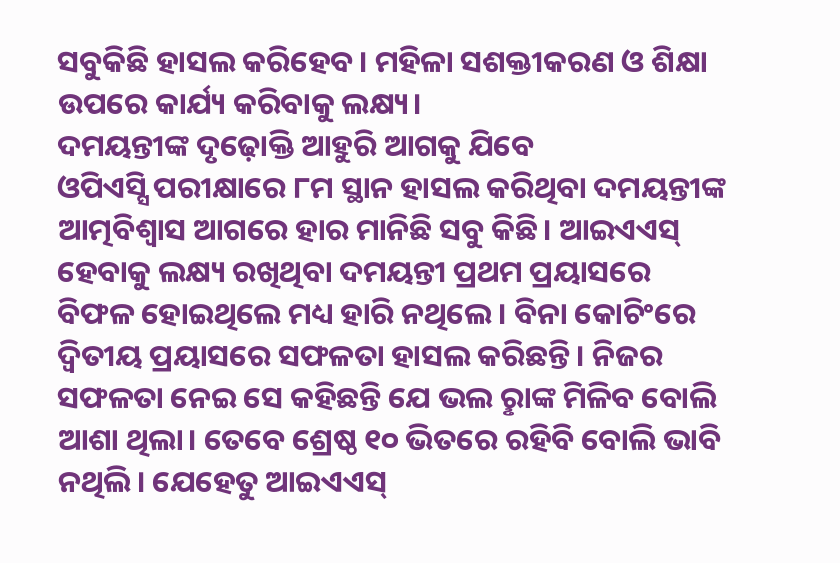ସବୁକିଛି ହାସଲ କରିହେବ। ମହିଳା ସଶକ୍ତୀକରଣ ଓ ଶିକ୍ଷା ଉପରେ କାର୍ଯ୍ୟ କରିବାକୁ ଲକ୍ଷ୍ୟ।
ଦମୟନ୍ତୀଙ୍କ ଦୃଢ଼ୋକ୍ତି ଆହୁରି ଆଗକୁ ଯିବେ
ଓପିଏସ୍ସି ପରୀକ୍ଷାରେ ୮ମ ସ୍ଥାନ ହାସଲ କରିଥିବା ଦମୟନ୍ତୀଙ୍କ ଆତ୍ମବିଶ୍ବାସ ଆଗରେ ହାର ମାନିଛି ସବୁ କିଛି। ଆଇଏଏସ୍ ହେବାକୁ ଲକ୍ଷ୍ୟ ରଖିଥିବା ଦମୟନ୍ତୀ ପ୍ରଥମ ପ୍ରୟାସରେ ବିଫଳ ହୋଇଥିଲେ ମଧ୍ୟ ହାରି ନଥିଲେ। ବିନା କୋଚିଂରେ ଦ୍ବିତୀୟ ପ୍ରୟାସରେ ସଫଳତା ହାସଲ କରିଛନ୍ତି। ନିଜର ସଫଳତା ନେଇ ସେ କହିଛନ୍ତି ଯେ ଭଲ ରୢାଙ୍କ ମିଳିବ ବୋଲି ଆଶା ଥିଲା। ତେବେ ଶ୍ରେଷ୍ଠ ୧୦ ଭିତରେ ରହିବି ବୋଲି ଭାବି ନଥିଲି। ଯେହେତୁ ଆଇଏଏସ୍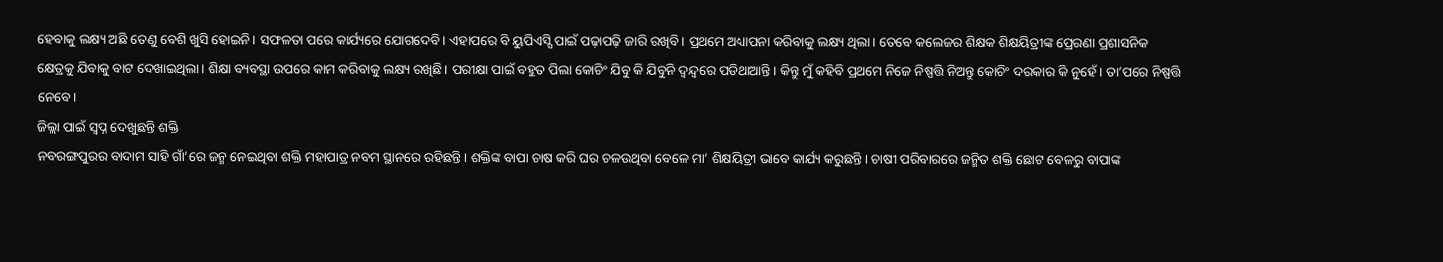ହେବାକୁ ଲକ୍ଷ୍ୟ ଅଛି ତେଣୁ ବେଶି ଖୁସି ହୋଇନି। ସଫଳତା ପରେ କାର୍ଯ୍ୟରେ ଯୋଗଦେବି। ଏହାପରେ ବି ୟୁପିଏସ୍ସି ପାଇଁ ପଢ଼ାପଢ଼ି ଜାରି ରଖିବି। ପ୍ରଥମେ ଅଧ୍ୟାପନା କରିବାକୁ ଲକ୍ଷ୍ୟ ଥିଲା। ତେବେ କଲେଜର ଶିକ୍ଷକ ଶିକ୍ଷୟିତ୍ରୀଙ୍କ ପ୍ରେରଣା ପ୍ରଶାସନିକ କ୍ଷେତ୍ରକୁ ଯିବାକୁ ବାଟ ଦେଖାଇଥିଲା। ଶିକ୍ଷା ବ୍ୟବସ୍ଥା ଉପରେ କାମ କରିବାକୁ ଲକ୍ଷ୍ୟ ରଖିଛି। ପରୀକ୍ଷା ପାଇଁ ବହୁତ ପିଲା କୋଚିଂ ଯିବୁ କି ଯିବୁନି ଦ୍ବନ୍ଦ୍ବରେ ପଡିଥାଆନ୍ତି। କିନ୍ତୁ ମୁଁ କହିବି ପ୍ରଥମେ ନିଜେ ନିଷ୍ପତ୍ତି ନିଅନ୍ତୁ କୋଚିଂ ଦରକାର କି ନୁହେଁ। ତା’ପରେ ନିଷ୍ପତ୍ତି ନେବେ।
ଜିଲ୍ଲା ପାଇଁ ସ୍ବପ୍ନ ଦେଖୁଛନ୍ତି ଶକ୍ତି
ନବରଙ୍ଗପୁରର ବାଦାମ ସାହି ଗାଁ’ରେ ଜନ୍ମ ନେଇଥିବା ଶକ୍ତି ମହାପାତ୍ର ନବମ ସ୍ଥାନରେ ରହିଛନ୍ତି। ଶକ୍ତିଙ୍କ ବାପା ଚାଷ କରି ଘର ଚଳଉଥିବା ବେଳେ ମା’ ଶିକ୍ଷୟିତ୍ରୀ ଭାବେ କାର୍ଯ୍ୟ କରୁଛନ୍ତି। ଚାଷୀ ପରିବାରରେ ଜନ୍ମିତ ଶକ୍ତି ଛୋଟ ବେଳରୁ ବାପାଙ୍କ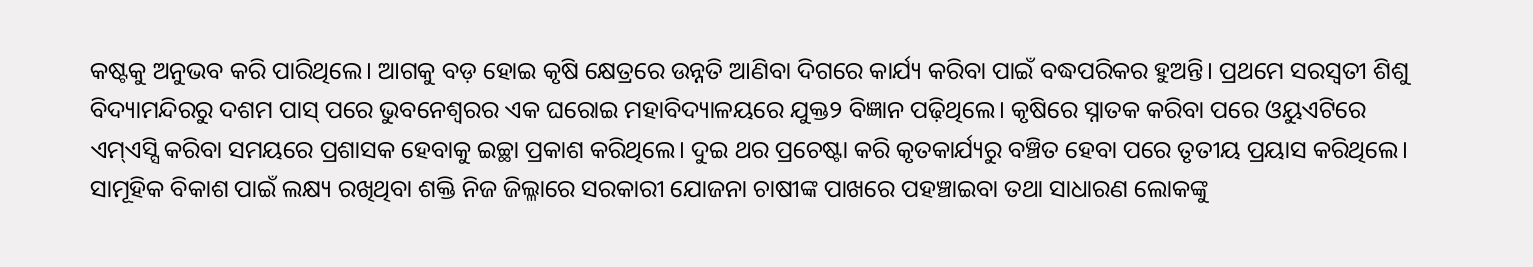କଷ୍ଟକୁ ଅନୁଭବ କରି ପାରିଥିଲେ। ଆଗକୁ ବଡ଼ ହୋଇ କୃଷି କ୍ଷେତ୍ରରେ ଉନ୍ନତି ଆଣିବା ଦିଗରେ କାର୍ଯ୍ୟ କରିବା ପାଇଁ ବଦ୍ଧପରିକର ହୁଅନ୍ତି। ପ୍ରଥମେ ସରସ୍ବତୀ ଶିଶୁ ବିଦ୍ୟାମନ୍ଦିରରୁ ଦଶମ ପାସ୍ ପରେ ଭୁବନେଶ୍ବରର ଏକ ଘରୋଇ ମହାବିଦ୍ୟାଳୟରେ ଯୁକ୍ତ୨ ବିଜ୍ଞାନ ପଢ଼ିଥିଲେ। କୃଷିରେ ସ୍ନାତକ କରିବା ପରେ ଓୟୁଏଟିରେ ଏମ୍ଏସ୍ସି କରିବା ସମୟରେ ପ୍ରଶାସକ ହେବାକୁ ଇଚ୍ଛା ପ୍ରକାଶ କରିଥିଲେ। ଦୁଇ ଥର ପ୍ରଚେଷ୍ଟା କରି କୃତକାର୍ଯ୍ୟରୁ ବଞ୍ଚିତ ହେବା ପରେ ତୃତୀୟ ପ୍ରୟାସ କରିଥିଲେ। ସାମୂହିକ ବିକାଶ ପାଇଁ ଲକ୍ଷ୍ୟ ରଖିଥିବା ଶକ୍ତି ନିଜ ଜିଲ୍ଳାରେ ସରକାରୀ ଯୋଜନା ଚାଷୀଙ୍କ ପାଖରେ ପହଞ୍ଚାଇବା ତଥା ସାଧାରଣ ଲୋକଙ୍କୁ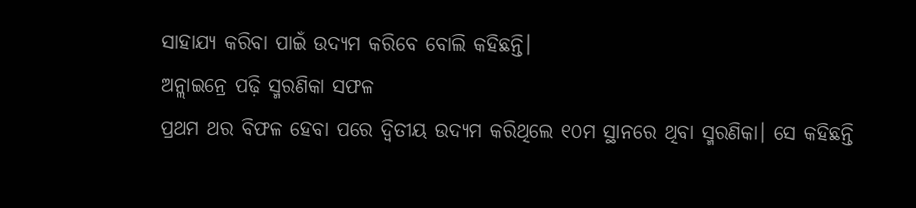ସାହାଯ୍ୟ କରିବା ପାଇଁ ଉଦ୍ୟମ କରିବେ ବୋଲି କହିଛନ୍ତି।
ଅନ୍ଲାଇନ୍ରେ ପଢ଼ି ସ୍ମରଣିକା ସଫଳ
ପ୍ରଥମ ଥର ବିଫଳ ହେବା ପରେ ଦ୍ବିତୀୟ ଉଦ୍ୟମ କରିଥିଲେ ୧୦ମ ସ୍ଥାନରେ ଥିବା ସ୍ମରଣିକା। ସେ କହିଛନ୍ତି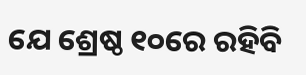ଯେ ଶ୍ରେଷ୍ଠ ୧୦ରେ ରହିବି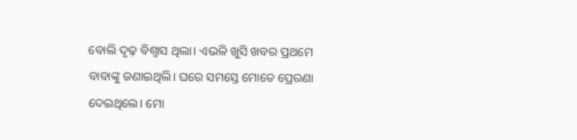ବୋଲି ଦୃଢ଼ ବିଶ୍ବାସ ଥିଲା। ଏଭଳି ଖୁସି ଖବର ପ୍ରଥମେ ବାବାଙ୍କୁ ଜଣାଇଥିଲି। ଘରେ ସମସ୍ତେ ମୋତେ ପ୍ରେରଣା ଦେଇଥିଲେ। ମୋ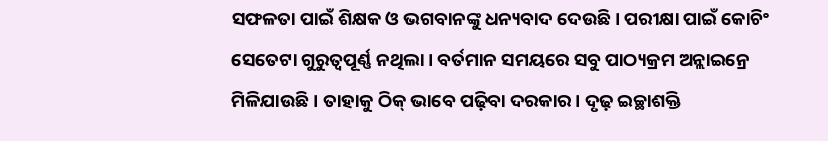ସଫଳତା ପାଇଁ ଶିକ୍ଷକ ଓ ଭଗବାନଙ୍କୁ ଧନ୍ୟବାଦ ଦେଉଛି। ପରୀକ୍ଷା ପାଇଁ କୋଚିଂ ସେତେଟା ଗୁରୁତ୍ବପୂର୍ଣ୍ଣ ନଥିଲା। ବର୍ତମାନ ସମୟରେ ସବୁ ପାଠ୍ୟକ୍ରମ ଅନ୍ଲାଇନ୍ରେ ମିଳିଯାଉଛି। ତାହାକୁ ଠିକ୍ ଭାବେ ପଢ଼ିବା ଦରକାର। ଦୃଢ଼ ଇଚ୍ଛାଶକ୍ତି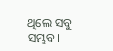ଥିଲେ ସବୁ ସମ୍ଭବ।